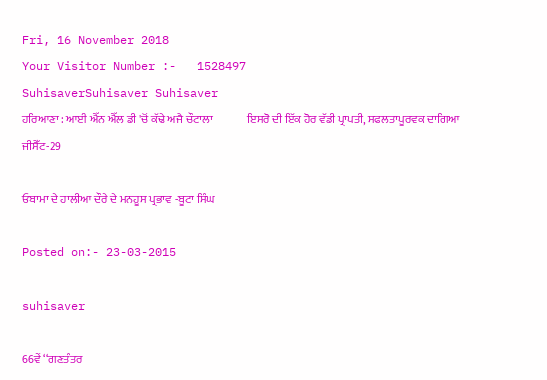Fri, 16 November 2018
Your Visitor Number :-   1528497
SuhisaverSuhisaver Suhisaver
ਹਰਿਆਣਾ : ਆਈ ਐੱਨ ਐੱਲ ਡੀ 'ਚੋਂ ਕੱਢੇ ਅਜੈ ਚੌਟਾਲਾ               ਇਸਰੋ ਦੀ ਇੱਕ ਹੋਰ ਵੱਡੀ ਪ੍ਰਾਪਤੀ, ਸਫਲਤਾਪੂਰਵਕ ਦਾਗਿਆ ਜੀਸੈੱਟ-29

ਓਬਾਮਾ ਦੇ ਹਾਲੀਆ ਦੌਰੇ ਦੇ ਮਨਹੂਸ ਪ੍ਰਭਾਵ -ਬੂਟਾ ਸਿੰਘ

Posted on:- 23-03-2015

suhisaver

66ਵੇਂ ‘‘ਗਣਤੰਤਰ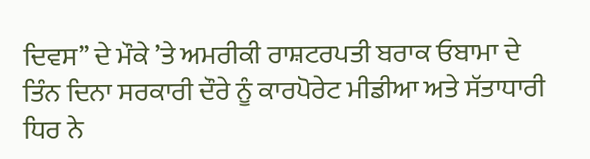ਦਿਵਸ’’ ਦੇ ਮੌਕੇ ’ਤੇ ਅਮਰੀਕੀ ਰਾਸ਼ਟਰਪਤੀ ਬਰਾਕ ਓਬਾਮਾ ਦੇ ਤਿੰਨ ਦਿਨਾ ਸਰਕਾਰੀ ਦੌਰੇ ਨੂੰ ਕਾਰਪੋਰੇਟ ਮੀਡੀਆ ਅਤੇ ਸੱਤਾਧਾਰੀ ਧਿਰ ਨੇ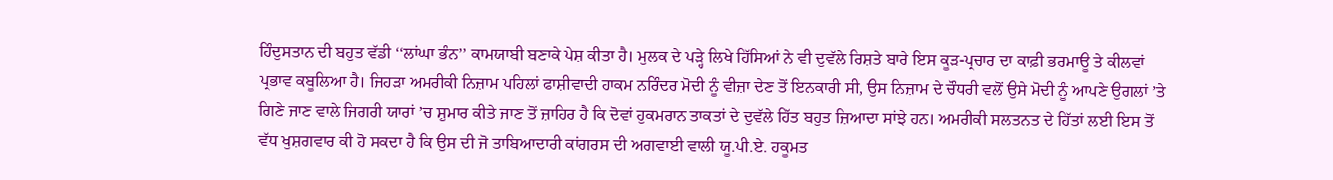ਹਿੰਦੁਸਤਾਨ ਦੀ ਬਹੁਤ ਵੱਡੀ ‘‘ਲਾਂਘਾ ਭੰਨ’’ ਕਾਮਯਾਬੀ ਬਣਾਕੇ ਪੇਸ਼ ਕੀਤਾ ਹੈ। ਮੁਲਕ ਦੇ ਪੜ੍ਹੇ ਲਿਖੇ ਹਿੱਸਿਆਂ ਨੇ ਵੀ ਦੁਵੱਲੇ ਰਿਸ਼ਤੇ ਬਾਰੇ ਇਸ ਕੂੜ-ਪ੍ਰਚਾਰ ਦਾ ਕਾਫ਼ੀ ਭਰਮਾਊ ਤੇ ਕੀਲਵਾਂ ਪ੍ਰਭਾਵ ਕਬੂਲਿਆ ਹੈ। ਜਿਹੜਾ ਅਮਰੀਕੀ ਨਿਜ਼ਾਮ ਪਹਿਲਾਂ ਫਾਸ਼ੀਵਾਦੀ ਹਾਕਮ ਨਰਿੰਦਰ ਮੋਦੀ ਨੂੰ ਵੀਜ਼ਾ ਦੇਣ ਤੋਂ ਇਨਕਾਰੀ ਸੀ, ਉਸ ਨਿਜ਼ਾਮ ਦੇ ਚੌਧਰੀ ਵਲੋਂ ਉਸੇ ਮੋਦੀ ਨੂੰ ਆਪਣੇ ਉਗਲਾਂ ’ਤੇ ਗਿਣੇ ਜਾਣ ਵਾਲੇ ਜਿਗਰੀ ਯਾਰਾਂ ’ਚ ਸ਼ੁਮਾਰ ਕੀਤੇ ਜਾਣ ਤੋਂ ਜ਼ਾਹਿਰ ਹੈ ਕਿ ਦੋਵਾਂ ਹੁਕਮਰਾਨ ਤਾਕਤਾਂ ਦੇ ਦੁਵੱਲੇ ਹਿੱਤ ਬਹੁਤ ਜ਼ਿਆਦਾ ਸਾਂਝੇ ਹਨ। ਅਮਰੀਕੀ ਸਲਤਨਤ ਦੇ ਹਿੱਤਾਂ ਲਈ ਇਸ ਤੋਂ ਵੱਧ ਖੁਸ਼ਗਵਾਰ ਕੀ ਹੋ ਸਕਦਾ ਹੈ ਕਿ ਉਸ ਦੀ ਜੋ ਤਾਬਿਆਦਾਰੀ ਕਾਂਗਰਸ ਦੀ ਅਗਵਾਈ ਵਾਲੀ ਯੂ.ਪੀ.ਏ. ਹਕੂਮਤ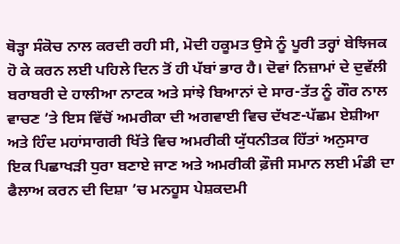ਥੋੜ੍ਹਾ ਸੰਕੋਚ ਨਾਲ ਕਰਦੀ ਰਹੀ ਸੀ, ਮੋਦੀ ਹਕੂਮਤ ਉਸੇ ਨੂੰ ਪੂਰੀ ਤਰ੍ਹਾਂ ਬੇਝਿਜਕ ਹੋ ਕੇ ਕਰਨ ਲਈ ਪਹਿਲੇ ਦਿਨ ਤੋਂ ਹੀ ਪੱਬਾਂ ਭਾਰ ਹੈ। ਦੋਵਾਂ ਨਿਜ਼ਾਮਾਂ ਦੇ ਦੁਵੱਲੀ ਬਰਾਬਰੀ ਦੇ ਹਾਲੀਆ ਨਾਟਕ ਅਤੇ ਸਾਂਝੇ ਬਿਆਨਾਂ ਦੇ ਸਾਰ-ਤੱਤ ਨੂੰ ਗੌਰ ਨਾਲ ਵਾਚਣ ’ਤੇ ਇਸ ਵਿੱਚੋਂ ਅਮਰੀਕਾ ਦੀ ਅਗਵਾਈ ਵਿਚ ਦੱਖਣ-ਪੱਛਮ ਏਸ਼ੀਆ ਅਤੇ ਹਿੰਦ ਮਹਾਂਸਾਗਰੀ ਖਿੱਤੇ ਵਿਚ ਅਮਰੀਕੀ ਯੁੱਧਨੀਤਕ ਹਿੱਤਾਂ ਅਨੁਸਾਰ ਇਕ ਪਿਛਾਖੜੀ ਧੁਰਾ ਬਣਾਏ ਜਾਣ ਅਤੇ ਅਮਰੀਕੀ ਫ਼ੌਜੀ ਸਮਾਨ ਲਈ ਮੰਡੀ ਦਾ ਫੈਲਾਅ ਕਰਨ ਦੀ ਦਿਸ਼ਾ ’ਚ ਮਨਹੂਸ ਪੇਸ਼ਕਦਮੀ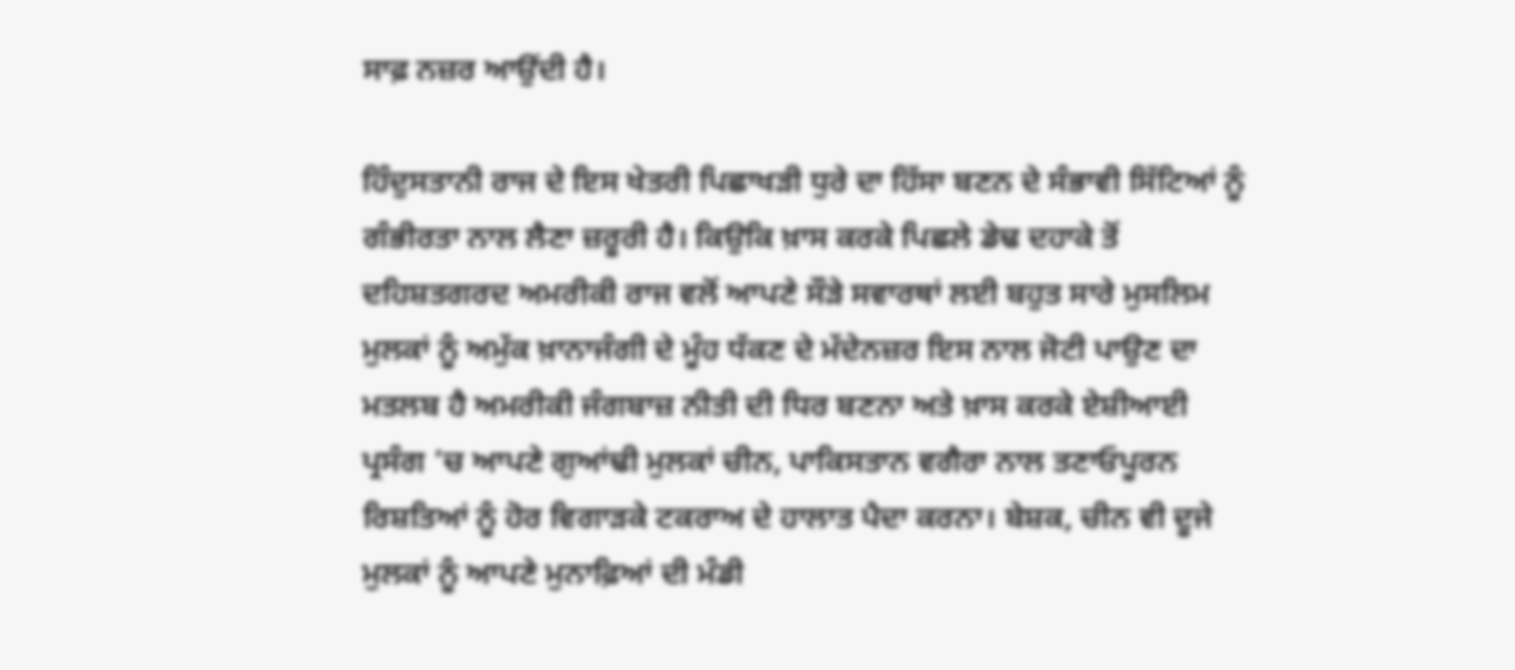ਸਾਫ਼ ਨਜ਼ਰ ਆਉਂਦੀ ਹੈ।

ਹਿੰਦੁਸਤਾਨੀ ਰਾਜ ਦੇ ਇਸ ਖੇਤਰੀ ਪਿਛਾਖੜੀ ਧੁਰੇ ਦਾ ਹਿੱਸਾ ਬਣਨ ਦੇ ਸੰਭਾਵੀ ਸਿੱਟਿਆਂ ਨੂੰ ਗੰਭੀਰਤਾ ਨਾਲ ਲੈਣਾ ਜ਼ਰੂਰੀ ਹੈ। ਕਿਉਕਿ ਖ਼ਾਸ ਕਰਕੇ ਪਿਛਲੇ ਡੇਢ ਦਹਾਕੇ ਤੋਂ ਦਹਿਸ਼ਤਗਰਦ ਅਮਰੀਕੀ ਰਾਜ ਵਲੋਂ ਆਪਣੇ ਸੌੜੇ ਸਵਾਰਥਾਂ ਲਈ ਬਹੁਤ ਸਾਰੇ ਮੁਸਲਿਮ ਮੁਲਕਾਂ ਨੂੰ ਅਮੁੱਕ ਖ਼ਾਨਾਜੰਗੀ ਦੇ ਮੂੰਹ ਧੱਕਣ ਦੇ ਮੱਦੇਨਜ਼ਰ ਇਸ ਨਾਲ ਜੋਟੀ ਪਾਉਣ ਦਾ ਮਤਲਬ ਹੈ ਅਮਰੀਕੀ ਜੰਗਬਾਜ਼ ਨੀਤੀ ਦੀ ਧਿਰ ਬਣਨਾ ਅਤੇ ਖ਼ਾਸ ਕਰਕੇ ਏਸ਼ੀਆਈ ਪ੍ਰਸੰਗ ’ਚ ਆਪਣੇ ਗੁਆਂਢੀ ਮੁਲਕਾਂ ਚੀਨ, ਪਾਕਿਸਤਾਨ ਵਗੈਰਾ ਨਾਲ ਤਣਾਓਪੂਰਨ ਰਿਸ਼ਤਿਆਂ ਨੂੰ ਹੋਰ ਵਿਗਾੜਕੇ ਟਕਰਾਅ ਦੇ ਹਾਲਾਤ ਪੈਦਾ ਕਰਨਾ। ਬੇਸ਼ਕ, ਚੀਨ ਵੀ ਦੂਜੇ ਮੁਲਕਾਂ ਨੂੰ ਆਪਣੇ ਮੁਨਾਫ਼ਿਆਂ ਦੀ ਮੰਡੀ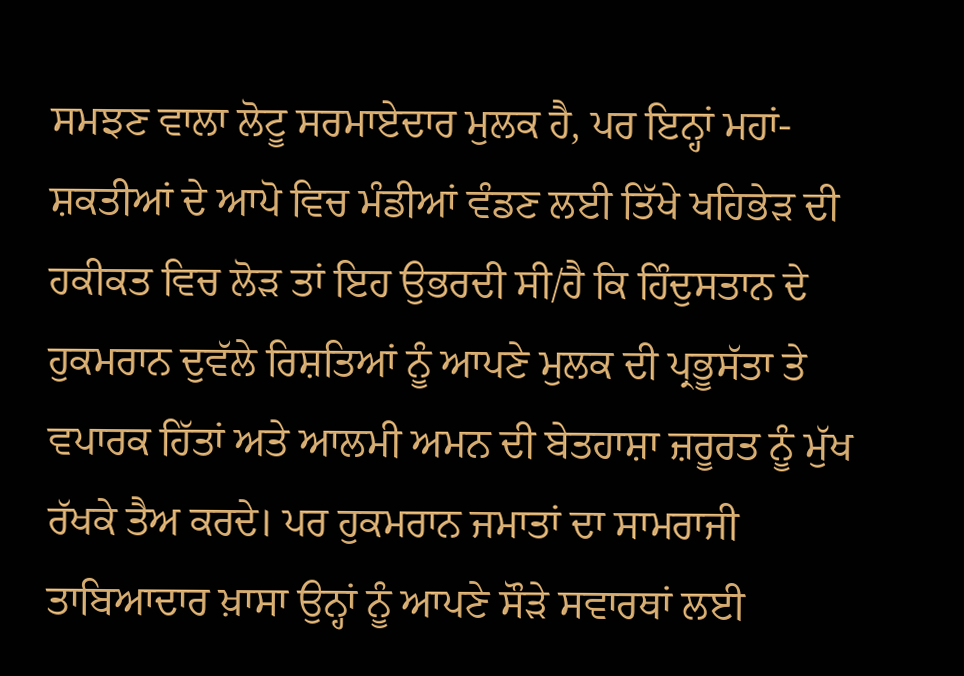ਸਮਝਣ ਵਾਲਾ ਲੋਟੂ ਸਰਮਾਏਦਾਰ ਮੁਲਕ ਹੈ, ਪਰ ਇਨ੍ਹਾਂ ਮਹਾਂ-ਸ਼ਕਤੀਆਂ ਦੇ ਆਪੋ ਵਿਚ ਮੰਡੀਆਂ ਵੰਡਣ ਲਈ ਤਿੱਖੇ ਖਹਿਭੇੜ ਦੀ ਹਕੀਕਤ ਵਿਚ ਲੋੜ ਤਾਂ ਇਹ ਉਭਰਦੀ ਸੀ/ਹੈ ਕਿ ਹਿੰਦੁਸਤਾਨ ਦੇ ਹੁਕਮਰਾਨ ਦੁਵੱਲੇ ਰਿਸ਼ਤਿਆਂ ਨੂੰ ਆਪਣੇ ਮੁਲਕ ਦੀ ਪ੍ਰਭੂਸੱਤਾ ਤੇ ਵਪਾਰਕ ਹਿੱਤਾਂ ਅਤੇ ਆਲਮੀ ਅਮਨ ਦੀ ਬੇਤਹਾਸ਼ਾ ਜ਼ਰੂਰਤ ਨੂੰ ਮੁੱਖ ਰੱਖਕੇ ਤੈਅ ਕਰਦੇ। ਪਰ ਹੁਕਮਰਾਨ ਜਮਾਤਾਂ ਦਾ ਸਾਮਰਾਜੀ ਤਾਬਿਆਦਾਰ ਖ਼ਾਸਾ ਉਨ੍ਹਾਂ ਨੂੰ ਆਪਣੇ ਸੌੜੇ ਸਵਾਰਥਾਂ ਲਈ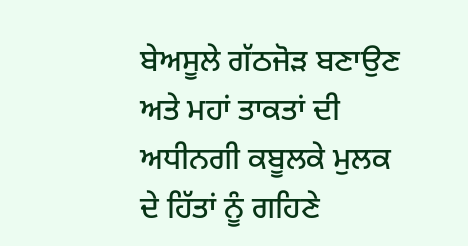ਬੇਅਸੂਲੇ ਗੱਠਜੋੜ ਬਣਾਉਣ ਅਤੇ ਮਹਾਂ ਤਾਕਤਾਂ ਦੀ ਅਧੀਨਗੀ ਕਬੂਲਕੇ ਮੁਲਕ ਦੇ ਹਿੱਤਾਂ ਨੂੰ ਗਹਿਣੇ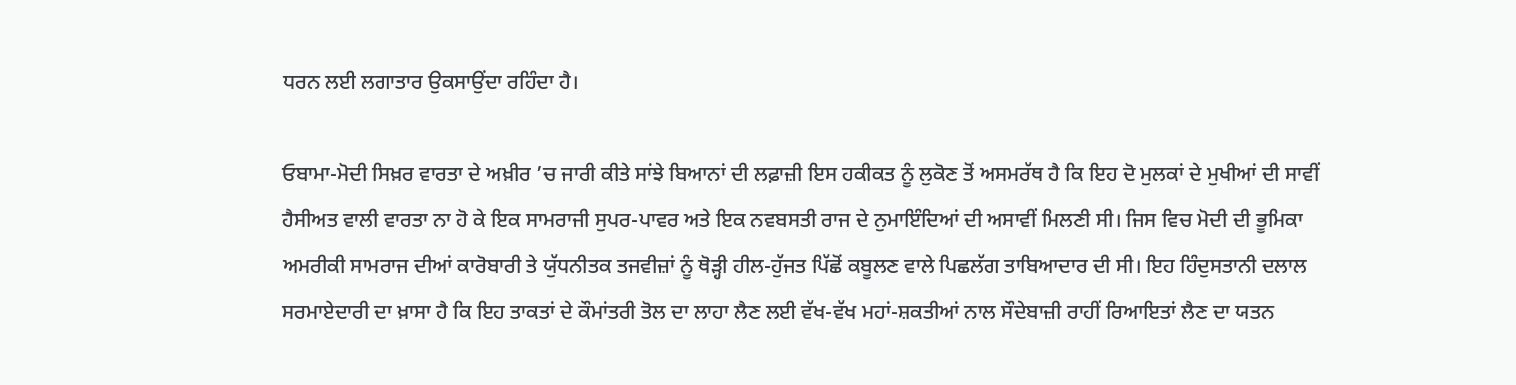ਧਰਨ ਲਈ ਲਗਾਤਾਰ ਉਕਸਾਉਂਦਾ ਰਹਿੰਦਾ ਹੈ।

ਓਬਾਮਾ-ਮੋਦੀ ਸਿਖ਼ਰ ਵਾਰਤਾ ਦੇ ਅਖ਼ੀਰ ’ਚ ਜਾਰੀ ਕੀਤੇ ਸਾਂਝੇ ਬਿਆਨਾਂ ਦੀ ਲਫ਼ਾਜ਼ੀ ਇਸ ਹਕੀਕਤ ਨੂੰ ਲੁਕੋਣ ਤੋਂ ਅਸਮਰੱਥ ਹੈ ਕਿ ਇਹ ਦੋ ਮੁਲਕਾਂ ਦੇ ਮੁਖੀਆਂ ਦੀ ਸਾਵੀਂ ਹੈਸੀਅਤ ਵਾਲੀ ਵਾਰਤਾ ਨਾ ਹੋ ਕੇ ਇਕ ਸਾਮਰਾਜੀ ਸੁਪਰ-ਪਾਵਰ ਅਤੇ ਇਕ ਨਵਬਸਤੀ ਰਾਜ ਦੇ ਨੁਮਾਇੰਦਿਆਂ ਦੀ ਅਸਾਵੀਂ ਮਿਲਣੀ ਸੀ। ਜਿਸ ਵਿਚ ਮੋਦੀ ਦੀ ਭੂਮਿਕਾ ਅਮਰੀਕੀ ਸਾਮਰਾਜ ਦੀਆਂ ਕਾਰੋਬਾਰੀ ਤੇ ਯੁੱਧਨੀਤਕ ਤਜਵੀਜ਼ਾਂ ਨੂੰ ਥੋੜ੍ਹੀ ਹੀਲ-ਹੁੱਜਤ ਪਿੱਛੋਂ ਕਬੂਲਣ ਵਾਲੇ ਪਿਛਲੱਗ ਤਾਬਿਆਦਾਰ ਦੀ ਸੀ। ਇਹ ਹਿੰਦੁਸਤਾਨੀ ਦਲਾਲ ਸਰਮਾਏਦਾਰੀ ਦਾ ਖ਼ਾਸਾ ਹੈ ਕਿ ਇਹ ਤਾਕਤਾਂ ਦੇ ਕੌਮਾਂਤਰੀ ਤੋਲ ਦਾ ਲਾਹਾ ਲੈਣ ਲਈ ਵੱਖ-ਵੱਖ ਮਹਾਂ-ਸ਼ਕਤੀਆਂ ਨਾਲ ਸੌਦੇਬਾਜ਼ੀ ਰਾਹੀਂ ਰਿਆਇਤਾਂ ਲੈਣ ਦਾ ਯਤਨ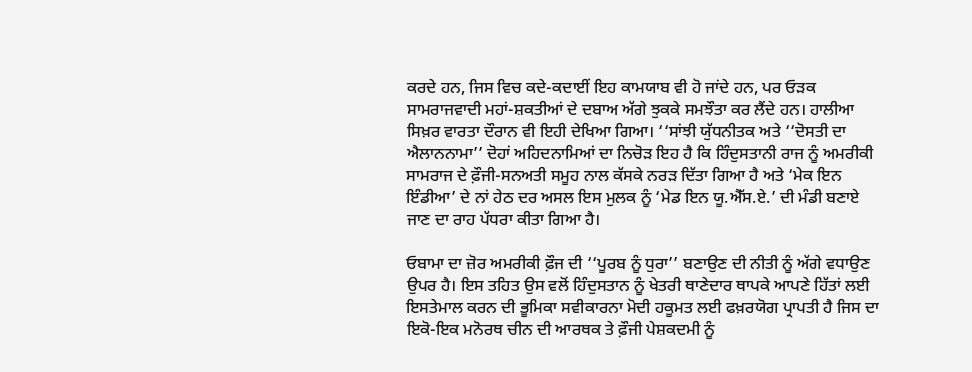ਕਰਦੇ ਹਨ, ਜਿਸ ਵਿਚ ਕਦੇ-ਕਦਾਈਂ ਇਹ ਕਾਮਯਾਬ ਵੀ ਹੋ ਜਾਂਦੇ ਹਨ, ਪਰ ਓੜਕ ਸਾਮਰਾਜਵਾਦੀ ਮਹਾਂ-ਸ਼ਕਤੀਆਂ ਦੇ ਦਬਾਅ ਅੱਗੇ ਝੁਕਕੇ ਸਮਝੌਤਾ ਕਰ ਲੈਂਦੇ ਹਨ। ਹਾਲੀਆ ਸਿਖ਼ਰ ਵਾਰਤਾ ਦੌਰਾਨ ਵੀ ਇਹੀ ਦੇਖਿਆ ਗਿਆ। ‘‘ਸਾਂਝੀ ਯੁੱਧਨੀਤਕ ਅਤੇ ‘‘ਦੋਸਤੀ ਦਾ ਐਲਾਨਨਾਮਾ’’ ਦੋਹਾਂ ਅਹਿਦਨਾਮਿਆਂ ਦਾ ਨਿਚੋੜ ਇਹ ਹੈ ਕਿ ਹਿੰਦੁਸਤਾਨੀ ਰਾਜ ਨੂੰ ਅਮਰੀਕੀ ਸਾਮਰਾਜ ਦੇ ਫ਼ੌਜੀ-ਸਨਅਤੀ ਸਮੂਹ ਨਾਲ ਕੱਸਕੇ ਨਰੜ ਦਿੱਤਾ ਗਿਆ ਹੈ ਅਤੇ ‘ਮੇਕ ਇਨ ਇੰਡੀਆ’ ਦੇ ਨਾਂ ਹੇਠ ਦਰ ਅਸਲ ਇਸ ਮੁਲਕ ਨੂੰ ‘ਮੇਡ ਇਨ ਯੂ.ਐੱਸ.ਏ.’ ਦੀ ਮੰਡੀ ਬਣਾਏ ਜਾਣ ਦਾ ਰਾਹ ਪੱਧਰਾ ਕੀਤਾ ਗਿਆ ਹੈ।

ਓਬਾਮਾ ਦਾ ਜ਼ੋਰ ਅਮਰੀਕੀ ਫ਼ੌਜ ਦੀ ‘‘ਪੂਰਬ ਨੂੰ ਧੁਰਾ’’ ਬਣਾਉਣ ਦੀ ਨੀਤੀ ਨੂੰ ਅੱਗੇ ਵਧਾਉਣ ਉਪਰ ਹੈ। ਇਸ ਤਹਿਤ ਉਸ ਵਲੋਂ ਹਿੰਦੁਸਤਾਨ ਨੂੰ ਖੇਤਰੀ ਥਾਣੇਦਾਰ ਥਾਪਕੇ ਆਪਣੇ ਹਿੱਤਾਂ ਲਈ ਇਸਤੇਮਾਲ ਕਰਨ ਦੀ ਭੂਮਿਕਾ ਸਵੀਕਾਰਨਾ ਮੋਦੀ ਹਕੂਮਤ ਲਈ ਫਖ਼ਰਯੋਗ ਪ੍ਰਾਪਤੀ ਹੈ ਜਿਸ ਦਾ ਇਕੋ-ਇਕ ਮਨੋਰਥ ਚੀਨ ਦੀ ਆਰਥਕ ਤੇ ਫ਼ੌਜੀ ਪੇਸ਼ਕਦਮੀ ਨੂੰ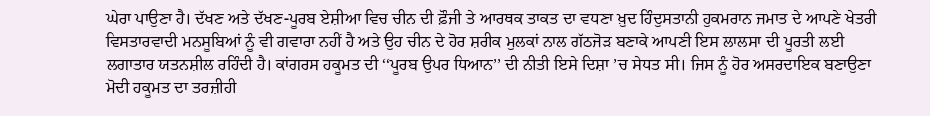ਘੇਰਾ ਪਾਉਣਾ ਹੈ। ਦੱਖਣ ਅਤੇ ਦੱਖਣ-ਪੂਰਬ ਏਸ਼ੀਆ ਵਿਚ ਚੀਨ ਦੀ ਫ਼ੌਜੀ ਤੇ ਆਰਥਕ ਤਾਕਤ ਦਾ ਵਧਣਾ ਖ਼ੁਦ ਹਿੰਦੁਸਤਾਨੀ ਹੁਕਮਰਾਨ ਜਮਾਤ ਦੇ ਆਪਣੇ ਖੇਤਰੀ ਵਿਸਤਾਰਵਾਦੀ ਮਨਸੂਬਿਆਂ ਨੂੰ ਵੀ ਗਵਾਰਾ ਨਹੀਂ ਹੈ ਅਤੇ ਉਹ ਚੀਨ ਦੇ ਹੋਰ ਸ਼ਰੀਕ ਮੁਲਕਾਂ ਨਾਲ ਗੱਠਜੋੜ ਬਣਾਕੇ ਆਪਣੀ ਇਸ ਲਾਲਸਾ ਦੀ ਪੂਰਤੀ ਲਈ ਲਗਾਤਾਰ ਯਤਨਸ਼ੀਲ ਰਹਿੰਦੀ ਹੈ। ਕਾਂਗਰਸ ਹਕੂਮਤ ਦੀ ‘‘ਪੂਰਬ ਉਪਰ ਧਿਆਨ’’ ਦੀ ਨੀਤੀ ਇਸੇ ਦਿਸ਼ਾ ’ਚ ਸੇਧਤ ਸੀ। ਜਿਸ ਨੂੰ ਹੋਰ ਅਸਰਦਾਇਕ ਬਣਾਉਣਾ ਮੋਦੀ ਹਕੂਮਤ ਦਾ ਤਰਜ਼ੀਹੀ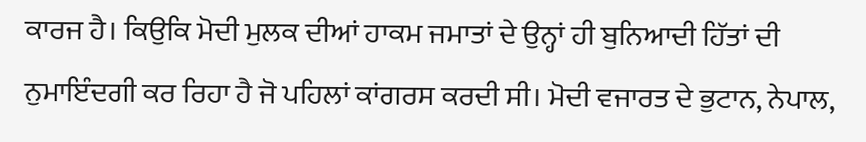ਕਾਰਜ ਹੈ। ਕਿਉਕਿ ਮੋਦੀ ਮੁਲਕ ਦੀਆਂ ਹਾਕਮ ਜਮਾਤਾਂ ਦੇ ਉਨ੍ਹਾਂ ਹੀ ਬੁਨਿਆਦੀ ਹਿੱਤਾਂ ਦੀ ਨੁਮਾਇੰਦਗੀ ਕਰ ਰਿਹਾ ਹੈ ਜੋ ਪਹਿਲਾਂ ਕਾਂਗਰਸ ਕਰਦੀ ਸੀ। ਮੋਦੀ ਵਜਾਰਤ ਦੇ ਭੁਟਾਨ, ਨੇਪਾਲ,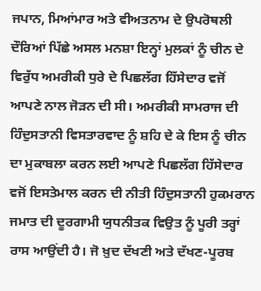ਜਪਾਨ, ਮਿਆਂਮਾਰ ਅਤੇ ਵੀਅਤਨਾਮ ਦੇ ਉਪਰੋਥਲੀ ਦੌਰਿਆਂ ਪਿੱਛੇ ਅਸਲ ਮਨਸ਼ਾ ਇਨ੍ਹਾਂ ਮੁਲਕਾਂ ਨੂੰ ਚੀਨ ਦੇ ਵਿਰੁੱਧ ਅਮਰੀਕੀ ਧੁਰੇ ਦੇ ਪਿਛਲੱਗ ਹਿੱਸੇਦਾਰ ਵਜੋਂ ਆਪਣੇ ਨਾਲ ਜੋੜਨ ਦੀ ਸੀ। ਅਮਰੀਕੀ ਸਾਮਰਾਜ ਦੀ ਹਿੰਦੁਸਤਾਨੀ ਵਿਸਤਾਰਵਾਦ ਨੂੰ ਸ਼ਹਿ ਦੇ ਕੇ ਇਸ ਨੂੰ ਚੀਨ ਦਾ ਮੁਕਾਬਲਾ ਕਰਨ ਲਈ ਆਪਣੇ ਪਿਛਲੱਗ ਹਿੱਸੇਦਾਰ ਵਜੋਂ ਇਸਤੇਮਾਲ ਕਰਨ ਦੀ ਨੀਤੀ ਹਿੰਦੁਸਤਾਨੀ ਹੁਕਮਰਾਨ ਜਮਾਤ ਦੀ ਦੂਰਗਾਮੀ ਯੁਧਨੀਤਕ ਵਿਉਤ ਨੂੰ ਪੂਰੀ ਤਰ੍ਹਾਂ ਰਾਸ ਆਉਂਦੀ ਹੈ। ਜੋ ਖ਼ੁਦ ਦੱਖਣੀ ਅਤੇ ਦੱਖਣ-ਪੂਰਬ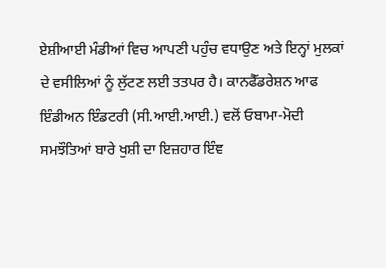ਏਸ਼ੀਆਈ ਮੰਡੀਆਂ ਵਿਚ ਆਪਣੀ ਪਹੁੰਚ ਵਧਾਉਣ ਅਤੇ ਇਨ੍ਹਾਂ ਮੁਲਕਾਂ ਦੇ ਵਸੀਲਿਆਂ ਨੂੰ ਲੁੱਟਣ ਲਈ ਤਤਪਰ ਹੈ। ਕਾਨਫੈੱਡਰੇਸ਼ਨ ਆਫ ਇੰਡੀਅਨ ਇੰਡਟਰੀ (ਸੀ.ਆਈ.ਆਈ.) ਵਲੋਂ ਓਬਾਮਾ-ਮੋਦੀ ਸਮਝੌਤਿਆਂ ਬਾਰੇ ਖੁਸ਼ੀ ਦਾ ਇਜ਼ਹਾਰ ਇੰਞ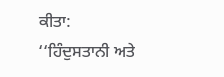ਕੀਤਾ: ‘‘ਹਿੰਦੁਸਤਾਨੀ ਅਤੇ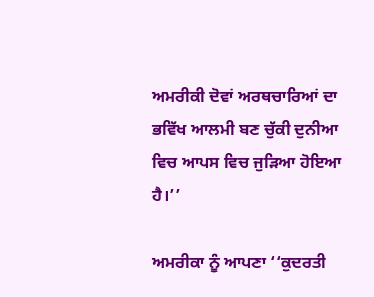ਅਮਰੀਕੀ ਦੋਵਾਂ ਅਰਥਚਾਰਿਆਂ ਦਾ ਭਵਿੱਖ ਆਲਮੀ ਬਣ ਚੁੱਕੀ ਦੁਨੀਆ ਵਿਚ ਆਪਸ ਵਿਚ ਜੁੜਿਆ ਹੋਇਆ ਹੈ।’’

ਅਮਰੀਕਾ ਨੂੰ ਆਪਣਾ ‘‘ਕੁਦਰਤੀ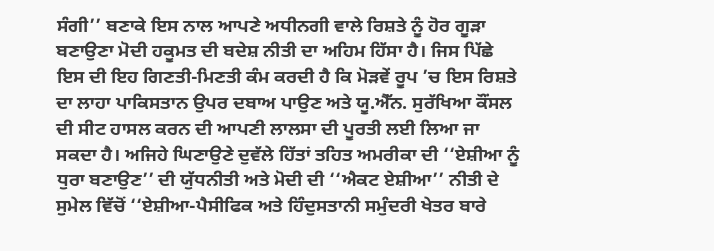ਸੰਗੀ’’ ਬਣਾਕੇ ਇਸ ਨਾਲ ਆਪਣੇ ਅਧੀਨਗੀ ਵਾਲੇ ਰਿਸ਼ਤੇ ਨੂੰ ਹੋਰ ਗੂੜਾ ਬਣਾਉਣਾ ਮੋਦੀ ਹਕੂਮਤ ਦੀ ਬਦੇਸ਼ ਨੀਤੀ ਦਾ ਅਹਿਮ ਹਿੱਸਾ ਹੈ। ਜਿਸ ਪਿੱਛੇ ਇਸ ਦੀ ਇਹ ਗਿਣਤੀ-ਮਿਣਤੀ ਕੰਮ ਕਰਦੀ ਹੈ ਕਿ ਮੋੜਵੇਂ ਰੂਪ ’ਚ ਇਸ ਰਿਸ਼ਤੇ ਦਾ ਲਾਹਾ ਪਾਕਿਸਤਾਨ ਉਪਰ ਦਬਾਅ ਪਾਉਣ ਅਤੇ ਯੂ.ਐੱਨ. ਸੁਰੱਖਿਆ ਕੌਂਸਲ ਦੀ ਸੀਟ ਹਾਸਲ ਕਰਨ ਦੀ ਆਪਣੀ ਲਾਲਸਾ ਦੀ ਪੂਰਤੀ ਲਈ ਲਿਆ ਜਾ ਸਕਦਾ ਹੈ। ਅਜਿਹੇ ਘਿਣਾਉਣੇ ਦੁਵੱਲੇ ਹਿੱਤਾਂ ਤਹਿਤ ਅਮਰੀਕਾ ਦੀ ‘‘ਏਸ਼ੀਆ ਨੂੰ ਧੁਰਾ ਬਣਾਉਣ’’ ਦੀ ਯੁੱਧਨੀਤੀ ਅਤੇ ਮੋਦੀ ਦੀ ‘‘ਐਕਟ ਏਸ਼ੀਆ’’ ਨੀਤੀ ਦੇ ਸੁਮੇਲ ਵਿੱਚੋਂ ‘‘ਏਸ਼ੀਆ-ਪੈਸੀਫਿਕ ਅਤੇ ਹਿੰਦੁਸਤਾਨੀ ਸਮੁੰਦਰੀ ਖੇਤਰ ਬਾਰੇ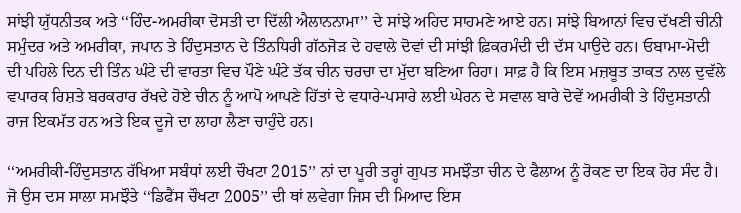ਸਾਂਝੀ ਯੁੱਧਨੀਤਕ ਅਤੇ ‘‘ਹਿੰਦ-ਅਮਰੀਕਾ ਦੋਸਤੀ ਦਾ ਦਿੱਲੀ ਐਲਾਨਨਾਮਾ’’ ਦੇ ਸਾਂਝੇ ਅਹਿਦ ਸਾਹਮਣੇ ਆਏ ਹਨ। ਸਾਂਝੇ ਬਿਆਨਾਂ ਵਿਚ ਦੱਖਣੀ ਚੀਨੀ ਸਮੁੰਦਰ ਅਤੇ ਅਮਰੀਕਾ, ਜਪਾਨ ਤੇ ਹਿੰਦੁਸਤਾਨ ਦੇ ਤਿੰਨਧਿਰੀ ਗੱਠਜੋੜ ਦੇ ਹਵਾਲੇ ਦੋਵਾਂ ਦੀ ਸਾਂਝੀ ਫ਼ਿਕਰਮੰਦੀ ਦੀ ਦੱਸ ਪਾਉਦੇ ਹਨ। ਓਬਾਮਾ-ਮੋਦੀ ਦੀ ਪਹਿਲੇ ਦਿਨ ਦੀ ਤਿੰਨ ਘੰਟੇ ਦੀ ਵਾਰਤਾ ਵਿਚ ਪੌਣੇ ਘੰਟੇ ਤੱਕ ਚੀਨ ਚਰਚਾ ਦਾ ਮੁੱਦਾ ਬਣਿਆ ਰਿਹਾ। ਸਾਫ਼ ਹੈ ਕਿ ਇਸ ਮਜ਼ਬੂਤ ਤਾਕਤ ਨਾਲ ਦੁਵੱਲੇ ਵਪਾਰਕ ਰਿਸ਼ਤੇ ਬਰਕਰਾਰ ਰੱਖਦੇ ਹੋਏ ਚੀਨ ਨੂੰ ਆਪੋ ਆਪਣੇ ਹਿੱਤਾਂ ਦੇ ਵਧਾਰੇ-ਪਸਾਰੇ ਲਈ ਘੇਰਨ ਦੇ ਸਵਾਲ ਬਾਰੇ ਦੋਵੇਂ ਅਮਰੀਕੀ ਤੇ ਹਿੰਦੁਸਤਾਨੀ ਰਾਜ ਇਕਮੱਤ ਹਨ ਅਤੇ ਇਕ ਦੂਜੇ ਦਾ ਲਾਹਾ ਲੈਣਾ ਚਾਹੁੰਦੇ ਹਨ।

‘‘ਅਮਰੀਕੀ-ਹਿੰਦੁਸਤਾਨ ਰੱਖਿਆ ਸਬੰਧਾਂ ਲਈ ਚੌਖਟਾ 2015’’ ਨਾਂ ਦਾ ਪੂਰੀ ਤਰ੍ਹਾਂ ਗੁਪਤ ਸਮਝੌਤਾ ਚੀਨ ਦੇ ਫੈਲਾਅ ਨੂੰ ਰੋਕਣ ਦਾ ਇਕ ਹੋਰ ਸੰਦ ਹੈ। ਜੋ ਉਸ ਦਸ ਸਾਲਾ ਸਮਝੌਤੇ ‘‘ਡਿਫੈਂਸ ਚੌਖਟਾ 2005’’ ਦੀ ਥਾਂ ਲਵੇਗਾ ਜਿਸ ਦੀ ਮਿਆਦ ਇਸ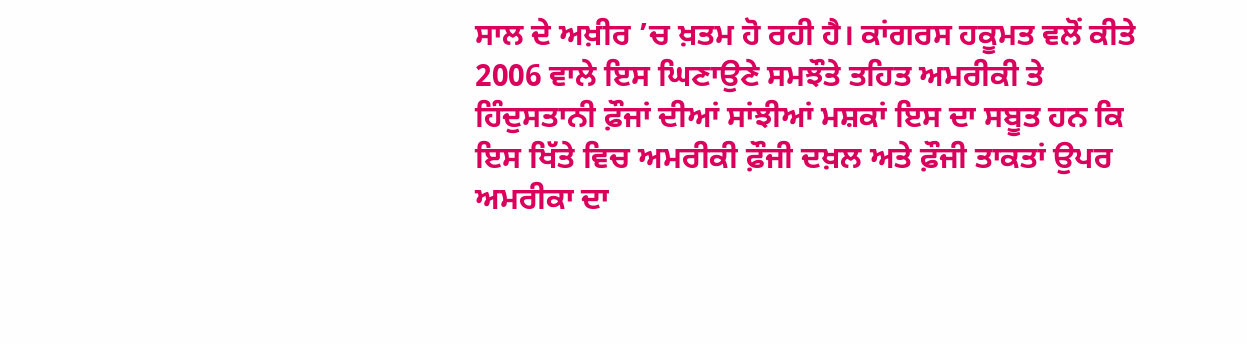ਸਾਲ ਦੇ ਅਖ਼ੀਰ ’ਚ ਖ਼ਤਮ ਹੋ ਰਹੀ ਹੈ। ਕਾਂਗਰਸ ਹਕੂਮਤ ਵਲੋਂ ਕੀਤੇ 2006 ਵਾਲੇ ਇਸ ਘਿਣਾਉਣੇ ਸਮਝੌਤੇ ਤਹਿਤ ਅਮਰੀਕੀ ਤੇ ਹਿੰਦੁਸਤਾਨੀ ਫ਼ੌਜਾਂ ਦੀਆਂ ਸਾਂਝੀਆਂ ਮਸ਼ਕਾਂ ਇਸ ਦਾ ਸਬੂਤ ਹਨ ਕਿ ਇਸ ਖਿੱਤੇ ਵਿਚ ਅਮਰੀਕੀ ਫ਼ੌਜੀ ਦਖ਼ਲ ਅਤੇ ਫ਼ੌਜੀ ਤਾਕਤਾਂ ਉਪਰ ਅਮਰੀਕਾ ਦਾ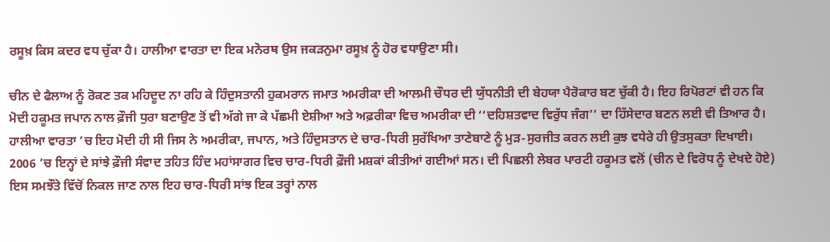ਰਸੂਖ਼ ਕਿਸ ਕਦਰ ਵਧ ਚੁੱਕਾ ਹੈ। ਹਾਲੀਆ ਵਾਰਤਾ ਦਾ ਇਕ ਮਨੋਰਥ ਉਸ ਜਕੜਨੁਮਾ ਰਸੂਖ਼ ਨੂੰ ਹੋਰ ਵਧਾਉਣਾ ਸੀ।

ਚੀਨ ਦੇ ਫੈਲਾਅ ਨੂੰ ਰੋਕਣ ਤਕ ਮਹਿਦੂਦ ਨਾ ਰਹਿ ਕੇ ਹਿੰਦੁਸਤਾਨੀ ਹੁਕਮਰਾਨ ਜਮਾਤ ਅਮਰੀਕਾ ਦੀ ਆਲਮੀ ਚੌਧਰ ਦੀ ਯੁੱਧਨੀਤੀ ਦੀ ਬੇਹਯਾ ਪੈਰੋਕਾਰ ਬਣ ਚੁੱਕੀ ਹੈ। ਇਹ ਰਿਪੋਰਟਾਂ ਵੀ ਹਨ ਕਿ ਮੋਦੀ ਹਕੂਮਤ ਜਪਾਨ ਨਾਲ ਫ਼ੌਜੀ ਧੁਰਾ ਬਣਾਉਣ ਤੋਂ ਵੀ ਅੱਗੇ ਜਾ ਕੇ ਪੱਛਮੀ ਏਸ਼ੀਆ ਅਤੇ ਅਫ਼ਰੀਕਾ ਵਿਚ ਅਮਰੀਕਾ ਦੀ ‘‘ਦਹਿਸ਼ਤਵਾਦ ਵਿਰੁੱਧ ਜੰਗ’’ ਦਾ ਹਿੱਸੇਦਾਰ ਬਣਨ ਲਈ ਵੀ ਤਿਆਰ ਹੈ। ਹਾਲੀਆ ਵਾਰਤਾ ’ਚ ਇਹ ਮੋਦੀ ਹੀ ਸੀ ਜਿਸ ਨੇ ਅਮਰੀਕਾ, ਜਪਾਨ, ਅਤੇ ਹਿੰਦੁਸਤਾਨ ਦੇ ਚਾਰ-ਧਿਰੀ ਸੁਰੱਖਿਆ ਤਾਣੇਬਾਣੇ ਨੂੰ ਮੁੜ-ਸੁਰਜੀਤ ਕਰਨ ਲਈ ਕੁਝ ਵਧੇਰੇ ਹੀ ਉਤਸੁਕਤਾ ਦਿਖਾਈ। 2006 ’ਚ ਇਨ੍ਹਾਂ ਦੇ ਸਾਂਝੇ ਫ਼ੌਜੀ ਸੰਵਾਦ ਤਹਿਤ ਹਿੰਦ ਮਹਾਂਸਾਗਰ ਵਿਚ ਚਾਰ-ਧਿਰੀ ਫ਼ੌਜੀ ਮਸ਼ਕਾਂ ਕੀਤੀਆਂ ਗਈਆਂ ਸਨ। ਦੀ ਪਿਛਲੀ ਲੇਬਰ ਪਾਰਟੀ ਹਕੂਮਤ ਵਲੋਂ (ਚੀਨ ਦੇ ਵਿਰੋਧ ਨੂੰ ਦੇਖਦੇ ਹੋਏ) ਇਸ ਸਮਝੌਤੇ ਵਿੱਚੋਂ ਨਿਕਲ ਜਾਣ ਨਾਲ ਇਹ ਚਾਰ-ਧਿਰੀ ਸਾਂਝ ਇਕ ਤਰ੍ਹਾਂ ਨਾਲ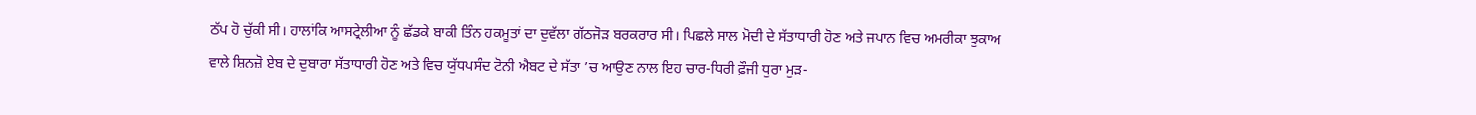ਠੱਪ ਹੋ ਚੁੱਕੀ ਸੀ। ਹਾਲਾਂਕਿ ਆਸਟ੍ਰੇਲੀਆ ਨੂੰ ਛੱਡਕੇ ਬਾਕੀ ਤਿੰਨ ਹਕਮੂਤਾਂ ਦਾ ਦੁਵੱਲਾ ਗੱਠਜੋੜ ਬਰਕਰਾਰ ਸੀ। ਪਿਛਲੇ ਸਾਲ ਮੋਦੀ ਦੇ ਸੱਤਾਧਾਰੀ ਹੋਣ ਅਤੇ ਜਪਾਨ ਵਿਚ ਅਮਰੀਕਾ ਝੁਕਾਅ ਵਾਲੇ ਸ਼ਿਨਜ਼ੋ ਏਬ ਦੇ ਦੁਬਾਰਾ ਸੱਤਾਧਾਰੀ ਹੋਣ ਅਤੇ ਵਿਚ ਯੁੱਧਪਸੰਦ ਟੋਨੀ ਐਬਟ ਦੇ ਸੱਤਾ ’ਚ ਆਉਣ ਨਾਲ ਇਹ ਚਾਰ-ਧਿਰੀ ਫ਼ੌਜੀ ਧੁਰਾ ਮੁੜ-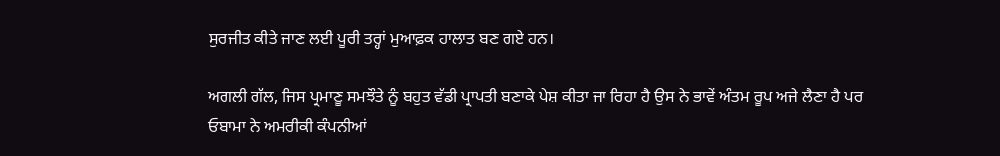ਸੁਰਜੀਤ ਕੀਤੇ ਜਾਣ ਲਈ ਪੂਰੀ ਤਰ੍ਹਾਂ ਮੁਆਫ਼ਕ ਹਾਲਾਤ ਬਣ ਗਏ ਹਨ।

ਅਗਲੀ ਗੱਲ, ਜਿਸ ਪ੍ਰਮਾਣੂ ਸਮਝੌਤੇ ਨੂੰ ਬਹੁਤ ਵੱਡੀ ਪ੍ਰਾਪਤੀ ਬਣਾਕੇ ਪੇਸ਼ ਕੀਤਾ ਜਾ ਰਿਹਾ ਹੈ ਉਸ ਨੇ ਭਾਵੇਂ ਅੰਤਮ ਰੂਪ ਅਜੇ ਲੈਣਾ ਹੈ ਪਰ ਓਬਾਮਾ ਨੇ ਅਮਰੀਕੀ ਕੰਪਨੀਆਂ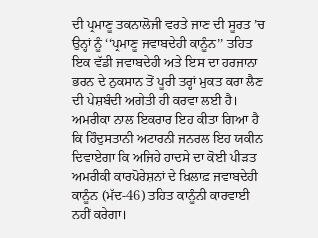ਦੀ ਪ੍ਰਮਾਣੂ ਤਕਨਾਲੋਜੀ ਵਰਤੇ ਜਾਣ ਦੀ ਸੂਰਤ ’ਚ ਉਨ੍ਹਾਂ ਨੂੰ ‘‘ਪ੍ਰਮਾਣੂ ਜਵਾਬਦੇਹੀ ਕਾਨੂੰਨ’’ ਤਹਿਤ ਇਕ ਵੱਡੀ ਜਵਾਬਦੇਹੀ ਅਤੇ ਇਸ ਦਾ ਹਰਜਾਨਾ ਭਰਨ ਦੇ ਨੁਕਸਾਨ ਤੋਂ ਪੂਰੀ ਤਰ੍ਹਾਂ ਮੁਕਤ ਕਰਾ ਲੈਣ ਦੀ ਪੇਸ਼ਬੰਦੀ ਅਗੇਤੀ ਹੀ ਕਰਵਾ ਲਈ ਹੈ। ਅਮਰੀਕਾ ਨਾਲ ਇਕਰਾਰ ਇਹ ਕੀਤਾ ਗਿਆ ਹੈ ਕਿ ਹਿੰਦੁਸਤਾਨੀ ਅਟਾਰਨੀ ਜਨਰਲ ਇਹ ਯਕੀਨ ਦਿਵਾਏਗਾ ਕਿ ਅਜਿਹੇ ਹਾਦਸੇ ਦਾ ਕੋਈ ਪੀੜਤ ਅਮਰੀਕੀ ਕਾਰਪੋਰੇਸ਼ਨਾਂ ਦੇ ਖ਼ਿਲਾਫ਼ ਜਵਾਬਦੇਹੀ ਕਾਨੂੰਨ (ਮੱਦ-46) ਤਹਿਤ ਕਾਨੂੰਨੀ ਕਾਰਵਾਈ ਨਹੀਂ ਕਰੇਗਾ।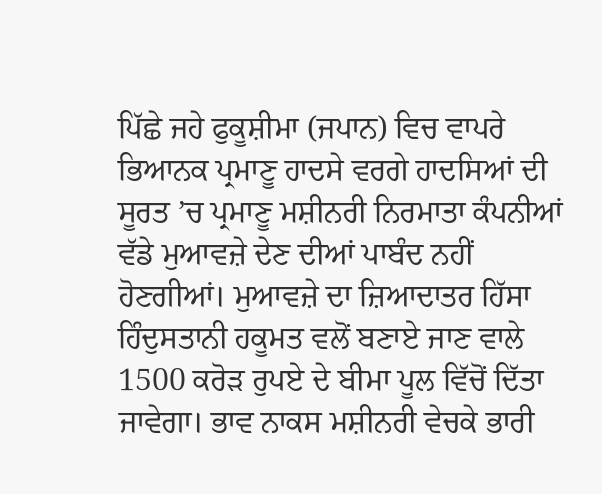ਪਿੱਛੇ ਜਹੇ ਫੁਕੂਸ਼ੀਮਾ (ਜਪਾਨ) ਵਿਚ ਵਾਪਰੇ ਭਿਆਨਕ ਪ੍ਰਮਾਣੂ ਹਾਦਸੇ ਵਰਗੇ ਹਾਦਸਿਆਂ ਦੀ ਸੂਰਤ ’ਚ ਪ੍ਰਮਾਣੂ ਮਸ਼ੀਨਰੀ ਨਿਰਮਾਤਾ ਕੰਪਨੀਆਂ ਵੱਡੇ ਮੁਆਵਜ਼ੇ ਦੇਣ ਦੀਆਂ ਪਾਬੰਦ ਨਹੀਂ ਹੋਣਗੀਆਂ। ਮੁਆਵਜ਼ੇ ਦਾ ਜ਼ਿਆਦਾਤਰ ਹਿੱਸਾ ਹਿੰਦੁਸਤਾਨੀ ਹਕੂਮਤ ਵਲੋਂ ਬਣਾਏ ਜਾਣ ਵਾਲੇ 1500 ਕਰੋੜ ਰੁਪਏ ਦੇ ਬੀਮਾ ਪੂਲ ਵਿੱਚੋਂ ਦਿੱਤਾ ਜਾਵੇਗਾ। ਭਾਵ ਨਾਕਸ ਮਸ਼ੀਨਰੀ ਵੇਚਕੇ ਭਾਰੀ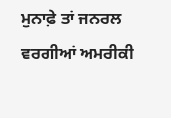ਮੁਨਾਫ਼ੇ ਤਾਂ ਜਨਰਲ ਵਰਗੀਆਂ ਅਮਰੀਕੀ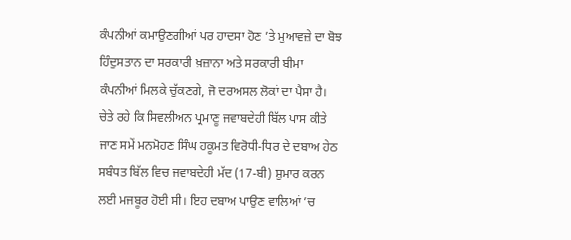ਕੰਪਨੀਆਂ ਕਮਾਉਣਗੀਆਂ ਪਰ ਹਾਦਸਾ ਹੋਣ ’ਤੇ ਮੁਆਵਜ਼ੇ ਦਾ ਬੋਝ ਹਿੰਦੁਸਤਾਨ ਦਾ ਸਰਕਾਰੀ ਖ਼ਜ਼ਾਨਾ ਅਤੇ ਸਰਕਾਰੀ ਬੀਮਾ ਕੰਪਨੀਆਂ ਮਿਲਕੇ ਚੁੱਕਣਗੇ, ਜੋ ਦਰਅਸਲ ਲੋਕਾਂ ਦਾ ਪੈਸਾ ਹੈ। ਚੇਤੇ ਰਹੇ ਕਿ ਸਿਵਲੀਅਨ ਪ੍ਰਮਾਣੂ ਜਵਾਬਦੇਹੀ ਬਿੱਲ ਪਾਸ ਕੀਤੇ ਜਾਣ ਸਮੇਂ ਮਨਮੋਹਣ ਸਿੰਘ ਹਕੂਮਤ ਵਿਰੋਧੀ-ਧਿਰ ਦੇ ਦਬਾਅ ਹੇਠ ਸਬੰਧਤ ਬਿੱਲ ਵਿਚ ਜਵਾਬਦੇਹੀ ਮੱਦ (17-ਬੀ) ਸ਼ੁਮਾਰ ਕਰਨ ਲਈ ਮਜਬੂਰ ਹੋਈ ਸੀ। ਇਹ ਦਬਾਅ ਪਾਉਣ ਵਾਲਿਆਂ ’ਚ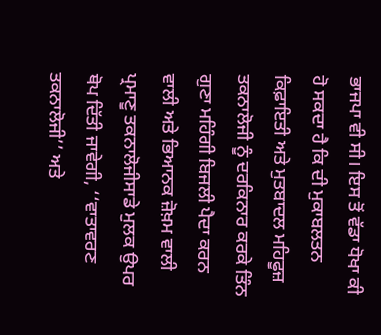ਭਾਜਪਾ ਵੀ ਸੀ। ਇਸ ਤੋਂ ਵੱਡਾ ਧੋਖਾ ਕੀ ਹੋ ਸਕਦਾ ਹੈ ਕਿ ਦੀ ਮੁਕਾਬਲਤਨ ਕਿਫ਼ਾਇਤੀ ਅਤੇ ਮੁਤਬਾਦਲ ਮਹਿਫੂਜ਼ ਤਕਨਾਲੋਜੀ ਨੂੰ ਦਰਕਿਨਾਰ ਕਰਕੇ ਤਿੰਨ ਗੁਣਾ ਮਹਿੰਗੀ ਬਿਜਲੀ ਪੈਦਾ ਕਰਨ ਵਾਲੀ ਅਤੇ ਭਿਆਨਕ ਜ਼ੋਖ਼ਮ ਵਾਲੀ ਪ੍ਰਮਾਣੂ ਤਕਨਾਲੋਜੀਸਾਡੇ ਮੁਲਕ ਉਪਰ ਥੋਪ ਦਿੱਤੀ ਜਾਵੇਗੀ, ‘‘ਵਾਤਾਵਰਣ ਤਕਨਾਲੋਜੀ’’ ਅਤੇ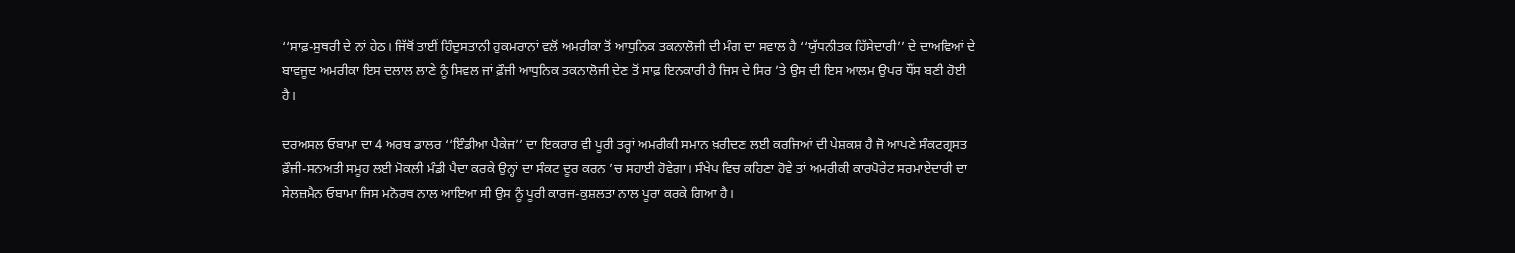‘‘ਸਾਫ਼-ਸੁਥਰੀ ਦੇ ਨਾਂ ਹੇਠ। ਜਿੱਥੋਂ ਤਾਈਂ ਹਿੰਦੁਸਤਾਨੀ ਹੁਕਮਰਾਨਾਂ ਵਲੋਂ ਅਮਰੀਕਾ ਤੋਂ ਆਧੁਨਿਕ ਤਕਨਾਲੋਜੀ ਦੀ ਮੰਗ ਦਾ ਸਵਾਲ ਹੈ ‘‘ਯੁੱਧਨੀਤਕ ਹਿੱਸੇਦਾਰੀ’’ ਦੇ ਦਾਅਵਿਆਂ ਦੇ ਬਾਵਜੂਦ ਅਮਰੀਕਾ ਇਸ ਦਲਾਲ ਲਾਣੇ ਨੂੰ ਸਿਵਲ ਜਾਂ ਫ਼ੌਜੀ ਆਧੁਨਿਕ ਤਕਨਾਲੋਜੀ ਦੇਣ ਤੋਂ ਸਾਫ਼ ਇਨਕਾਰੀ ਹੈ ਜਿਸ ਦੇ ਸਿਰ ’ਤੇ ਉਸ ਦੀ ਇਸ ਆਲਮ ਉਪਰ ਧੌਂਸ ਬਣੀ ਹੋਈ ਹੈ।

ਦਰਅਸਲ ਓਬਾਮਾ ਦਾ 4 ਅਰਬ ਡਾਲਰ ‘‘ਇੰਡੀਆ ਪੈਕੇਜ’’ ਦਾ ਇਕਰਾਰ ਵੀ ਪੂਰੀ ਤਰ੍ਹਾਂ ਅਮਰੀਕੀ ਸਮਾਨ ਖ਼ਰੀਦਣ ਲਈ ਕਰਜਿਆਂ ਦੀ ਪੇਸ਼ਕਸ਼ ਹੈ ਜੋ ਆਪਣੇ ਸੰਕਟਗ੍ਰਸਤ ਫ਼ੌਜੀ-ਸਨਅਤੀ ਸਮੂਹ ਲਈ ਮੋਕਲੀ ਮੰਡੀ ਪੈਦਾ ਕਰਕੇ ਉਨ੍ਹਾਂ ਦਾ ਸੰਕਟ ਦੂਰ ਕਰਨ ’ਚ ਸਹਾਈ ਹੋਵੇਗਾ। ਸੰਖੇਪ ਵਿਚ ਕਹਿਣਾ ਹੋਵੇ ਤਾਂ ਅਮਰੀਕੀ ਕਾਰਪੋਰੇਟ ਸਰਮਾਏਦਾਰੀ ਦਾ ਸੇਲਜ਼ਮੈਨ ਓਬਾਮਾ ਜਿਸ ਮਨੋਰਥ ਨਾਲ ਆਇਆ ਸੀ ਉਸ ਨੂੰ ਪੂਰੀ ਕਾਰਜ-ਕੁਸ਼ਲਤਾ ਨਾਲ ਪੂਰਾ ਕਰਕੇ ਗਿਆ ਹੈ।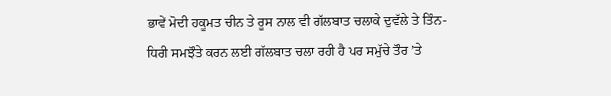ਭਾਵੇਂ ਮੋਦੀ ਹਕੂਮਤ ਚੀਨ ਤੇ ਰੂਸ ਨਾਲ ਵੀ ਗੱਲਬਾਤ ਚਲਾਕੇ ਦੁਵੱਲੇ ਤੇ ਤਿੰਨ-ਧਿਰੀ ਸਮਝੌਤੇ ਕਰਨ ਲਈ ਗੱਲਬਾਤ ਚਲਾ ਰਹੀ ਹੈ ਪਰ ਸਮੁੱਚੇ ਤੌਰ ’ਤੇ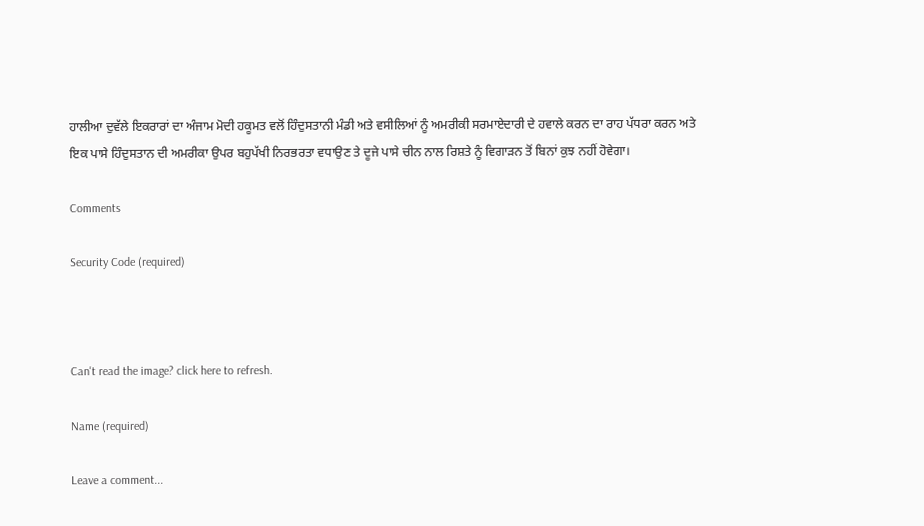ਹਾਲੀਆ ਦੁਵੱਲੇ ਇਕਰਾਰਾਂ ਦਾ ਅੰਜਾਮ ਮੋਦੀ ਹਕੂਮਤ ਵਲੋਂ ਹਿੰਦੁਸਤਾਨੀ ਮੰਡੀ ਅਤੇ ਵਸੀਲਿਆਂ ਨੂੰ ਅਮਰੀਕੀ ਸਰਮਾਏਦਾਰੀ ਦੇ ਹਵਾਲੇ ਕਰਨ ਦਾ ਰਾਹ ਪੱਧਰਾ ਕਰਨ ਅਤੇ ਇਕ ਪਾਸੇ ਹਿੰਦੁਸਤਾਨ ਦੀ ਅਮਰੀਕਾ ਉਪਰ ਬਹੁਪੱਖੀ ਨਿਰਭਰਤਾ ਵਧਾਉਣ ਤੇ ਦੂਜੇ ਪਾਸੇ ਚੀਨ ਨਾਲ ਰਿਸ਼ਤੇ ਨੂੰ ਵਿਗਾੜਨ ਤੋਂ ਬਿਨਾਂ ਕੁਝ ਨਹੀਂ ਹੋਵੇਗਾ।

Comments

Security Code (required)



Can't read the image? click here to refresh.

Name (required)

Leave a comment...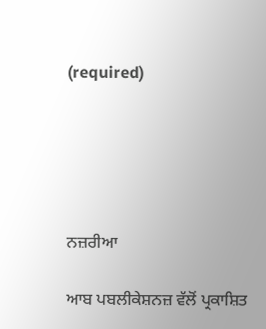(required)





ਨਜ਼ਰੀਆ

ਆਬ ਪਬਲੀਕੇਸ਼ਨਜ਼ ਵੱਲੋਂ ਪ੍ਰਕਾਸ਼ਿਤ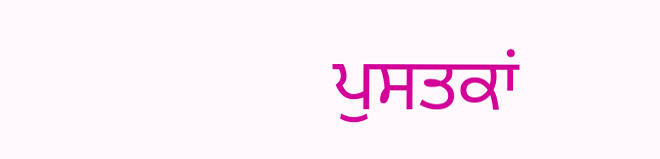ਪੁਸਤਕਾਂ